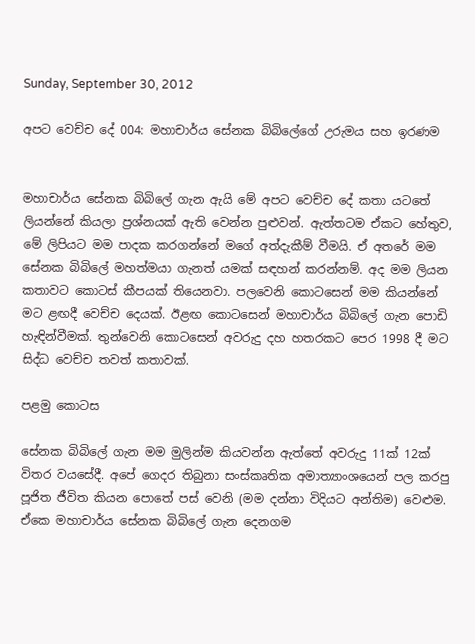Sunday, September 30, 2012

අපට වෙච්ච දේ 004: මහාචාර්ය සේනක බිබිලේගේ උරුමය සහ ඉරණම


මහාචාර්ය සේනක බිබිලේ ගැන ඇයි මේ අපට වෙච්ච දේ කතා යටතේ ලියන්නේ කියලා ප්‍රශ්නයක් ඇති වෙන්න පුළුවන්. ඇත්තටම ඒකට හේතුව, මේ ලිපියට මම පාදක කරගන්නේ මගේ අත්දැකීම් වීමයි. ඒ අතරේ මම සේනක බිබිලේ මහත්මයා ගැනත් යමක් සඳහන් කරන්නම්. අද මම ලියන කතාවට කොටස් කීපයක් තියෙනවා. පලවෙනි කොටසෙන් මම කියන්නේ මට ළඟදී වෙච්ච දෙයක්. ඊළඟ කොටසෙන් මහාචාර්ය බිබිලේ ගැන පොඩි හැඳින්වීමක්. තුන්වෙනි කොටසෙන් අවරුදු දහ හතරකට පෙර 1998 දී මට සිද්ධ වෙච්ච තවත් කතාවක්.

පළමු කොටස

සේනක බිබිලේ ගැන මම මුලින්ම කියවන්න ඇත්තේ අවරුදු 11ක් 12ක් විතර වයසේදී. අපේ ගෙදර තිබුනා සංස්කෘතික අමාත්‍යාංශයෙන් පල කරපු පූජිත ජීවිත කියන පොතේ පස් වෙනි (මම දන්නා විදියට අන්තිම) වෙළුම. ඒකෙ මහාචාර්ය සේනක බිබිලේ ගැන දෙනගම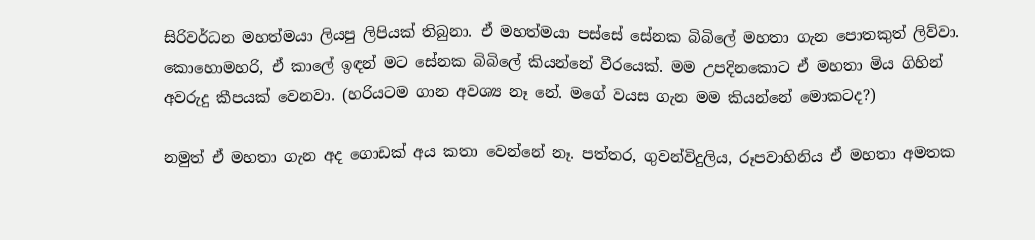සිරිවර්ධන මහත්මයා ලියපු ලිපියක් තිබුනා. ඒ මහත්මයා පස්සේ සේනක බිබිලේ මහතා ගැන පොතකුත් ලිව්වා. කොහොමහරි, ඒ කාලේ ඉඳන් මට සේනක බිබිලේ කියන්නේ වීරයෙක්. මම උපදිනකොට ඒ මහතා මිය ගිහින් අවරුදු කීපයක් වෙනවා. (හරියටම ගාන අවශ්‍ය නෑ නේ. මගේ වයස ගැන මම කියන්නේ මොකටද?)

නමුත් ඒ මහතා ගැන අද ගොඩක් අය කතා වෙන්නේ නෑ. පත්තර, ගුවන්විදුලිය, රූපවාහිනිය ඒ මහතා අමතක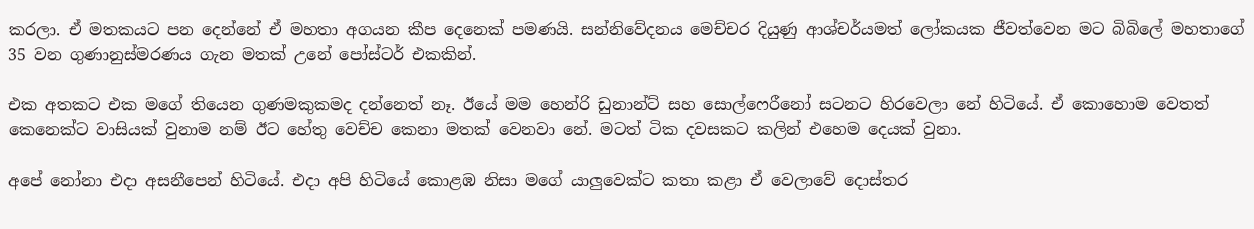කරලා. ඒ මතකයට පන දෙන්නේ ඒ මහතා අගයන කීප දෙනෙක් පමණයි. සන්නිවේදනය මෙච්චර දියුණු ආශ්චර්යමත් ලෝකයක ජීවත්වෙන මට බිබිලේ මහතාගේ 35 වන ගුණානුස්මරණය ගැන මතක් උනේ පෝස්ටර් එකකින්.

එක අතකට එක මගේ තියෙන ගුණමකුකමද දන්නෙත් නෑ. ඊයේ මම හෙන්රි ඩුනාන්ට් සහ සොල්ෆෙරීනෝ සටනට හිරවෙලා නේ හිටියේ. ඒ කොහොම වෙතත් කෙනෙක්ට වාසියක් වුනාම නම් ඊට හේතු වෙච්ච කෙනා මතක් වෙනවා නේ. මටත් ටික දවසකට කලින් එහෙම දෙයක් වුනා.

අපේ නෝනා එදා අසනීපෙන් හිටියේ. එදා අපි හිටියේ කොළඹ නිසා මගේ යාලුවෙක්ට කතා කළා ඒ වෙලාවේ දොස්තර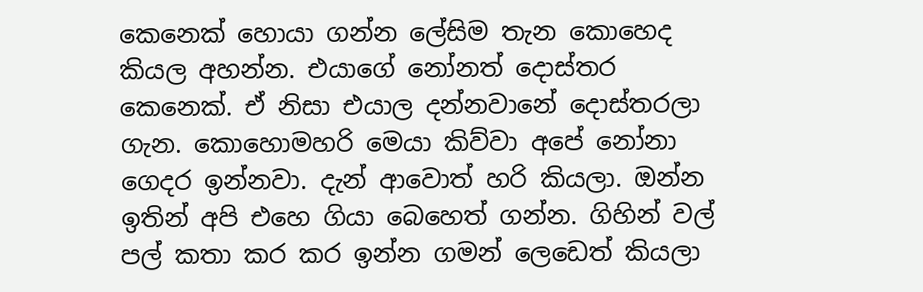කෙනෙක් හොයා ගන්න ලේසිම තැන කොහෙද කියල අහන්න. එයාගේ නෝනත් දොස්තර කෙනෙක්. ඒ නිසා එයාල දන්නවානේ දොස්තරලා ගැන. කොහොමහරි මෙයා කිව්වා අපේ නෝනා ගෙදර ඉන්නවා. දැන් ආවොත් හරි කියලා. ඔන්න ඉතින් අපි එහෙ ගියා බෙහෙත් ගන්න. ගිහින් වල් පල් කතා කර කර ඉන්න ගමන් ලෙඩෙත් කියලා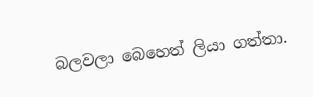බලවලා බෙහෙත් ලියා ගත්තා.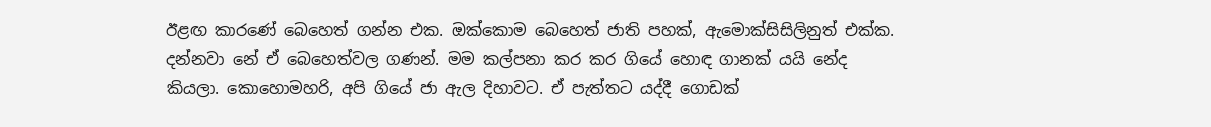ඊළඟ කාරණේ බෙහෙත් ගන්න එක. ඔක්කොම බෙහෙත් ජාති පහක්, ඇමොක්සිසිලිනුත් එක්ක. දන්නවා නේ ඒ බෙහෙත්වල ගණන්. මම කල්පනා කර කර ගියේ හොඳ ගානක් යයි නේද කියලා. කොහොමහරි, අපි ගියේ ජා ඇල දිහාවට. ඒ පැත්තට යද්දී ගොඩක්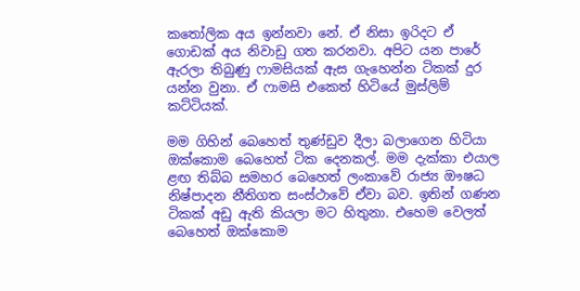කතෝලික අය ඉන්නවා නේ. ඒ නිසා ඉරිදට ඒ ගොඩක් අය නිවාඩු ගත කරනවා. අපිට යන පාරේ ඇරලා තිබුණු ෆාමසියක් ඇස ගැහෙන්න ටිකක් දුර යන්න වුනා. ඒ ෆාමසි එකෙත් හිටියේ මුස්ලිම් කට්ටියක්.

මම ගිහින් බෙහෙත් තුණ්ඩුව දීලා බලාගෙන හිටියා ඔක්කොම බෙහෙත් ටික දෙනකල්. මම දැක්කා එයාල ළඟ තිබ්බ සමහර බෙහෙත් ලංකාවේ රාජ්‍ය ඖෂධ නිෂ්පාදන නීතිගත සංස්ථාවේ ඒවා බව. ඉතින් ගණන ටිකක් අඩු ඇති කියලා මට හිතුනා. එහෙම වෙලත් බෙහෙත් ඔක්කොම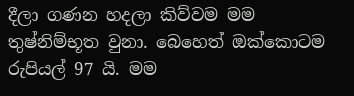දීලා ගණන හදලා කිව්වම මම තුෂ්නිම්භූත වුනා. බෙහෙත් ඔක්කොටම රුපියල් 97 යි. මම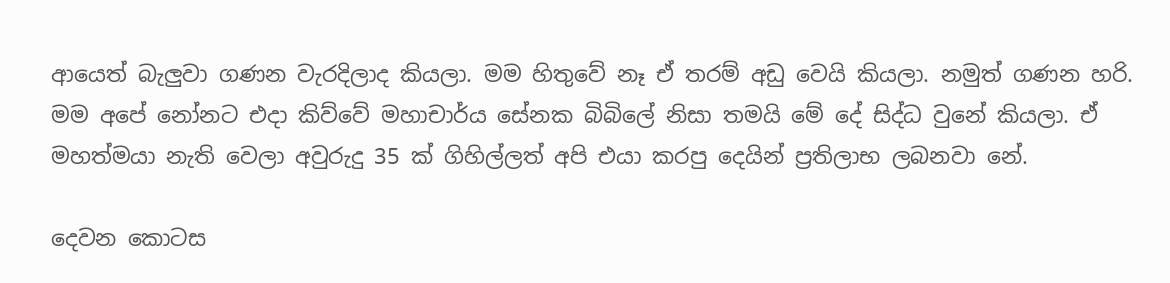ආයෙත් බැලුවා ගණන වැරදිලාද කියලා. මම හිතුවේ නෑ ඒ තරම් අඩු වෙයි කියලා. නමුත් ගණන හරි. මම අපේ නෝනට එදා කිව්වේ මහාචාර්ය සේනක බිබිලේ නිසා තමයි මේ දේ සිද්ධ වුනේ කියලා. ඒ මහත්මයා නැති වෙලා අවුරුදු 35 ක් ගිහිල්ලත් අපි එයා කරපු දෙයින් ප්‍රතිලාභ ලබනවා නේ.

දෙවන කොටස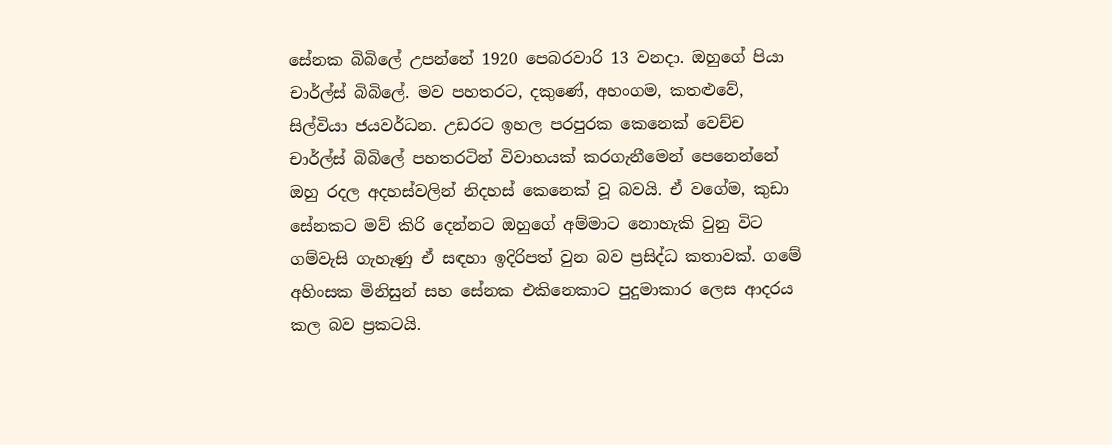සේනක බිබිලේ උපන්නේ 1920 පෙබරවාරි 13 වනදා. ඔහුගේ පියා චාර්ල්ස් බිබිලේ. මව පහතරට, දකුණේ, අහංගම, කතළුවේ, සිල්වියා ජයවර්ධන. උඩරට ඉහල පරපුරක කෙනෙක් වෙච්ච චාර්ල්ස් බිබිලේ පහතරටින් විවාහයක් කරගැනීමෙන් පෙනෙන්නේ ඔහු රදල අදහස්වලින් නිදහස් කෙනෙක් වූ බවයි. ඒ වගේම, කුඩා සේනකට මව් කිරි දෙන්නට ඔහුගේ අම්මාට නොහැකි වුනු විට ගම්වැසි ගැහැණු ඒ සඳහා ඉදිරිපත් වුන බව ප්‍රසිද්ධ කතාවක්. ගමේ අහිංසක මිනිසුන් සහ සේනක එකිනෙකාට පුදුමාකාර ලෙස ආදරය කල බව ප්‍රකටයි.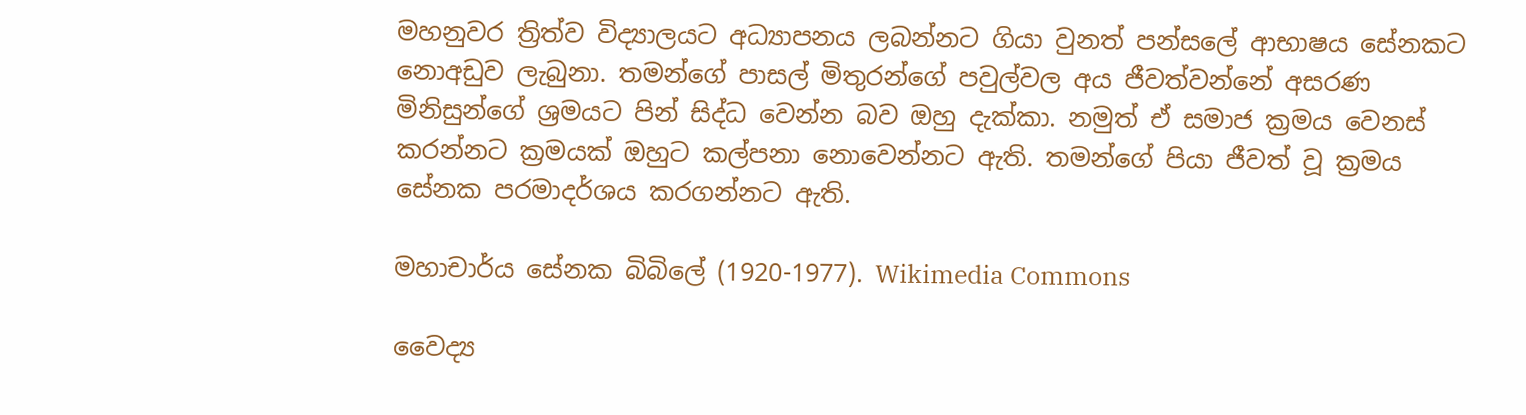මහනුවර ත්‍රිත්ව විද්‍යාලයට අධ්‍යාපනය ලබන්නට ගියා වුනත් පන්සලේ ආභාෂය සේනකට නොඅඩුව ලැබුනා. තමන්ගේ පාසල් මිතුරන්ගේ පවුල්වල අය ජීවත්වන්නේ අසරණ මිනිසුන්ගේ ශ්‍රමයට පින් සිද්ධ වෙන්න බව ඔහු දැක්කා. නමුත් ඒ සමාජ ක්‍රමය වෙනස් කරන්නට ක්‍රමයක් ඔහුට කල්පනා නොවෙන්නට ඇති. තමන්ගේ පියා ජීවත් වූ ක්‍රමය සේනක පරමාදර්ශය කරගන්නට ඇති.

මහාචාර්ය සේනක බිබිලේ (1920-1977). Wikimedia Commons

වෛද්‍ය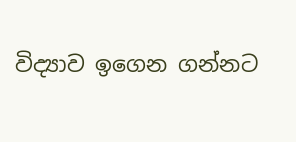විද්‍යාව ඉගෙන ගන්නට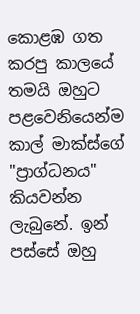කොළඹ ගත කරපු කාලයේ තමයි ඔහුට පළවෙනියෙන්ම කාල් මාක්ස්ගේ "ප්‍රාග්ධනය" කියවන්න ලැබුනේ. ඉන් පස්සේ ඔහු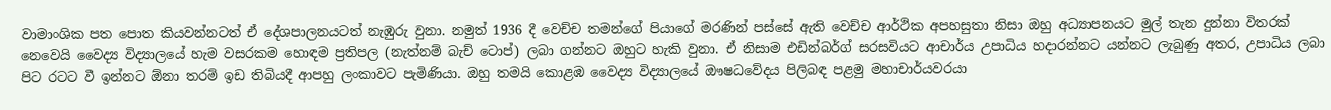වාමාංශික පත පොත කියවන්නටත් ඒ දේශපාලනයටත් නැඹුරු වුනා. නමුත් 1936 දී වෙච්ච තමන්ගේ පියාගේ මරණින් පස්සේ ඇති වෙච්ච ආර්ථික අපහසුතා නිසා ඔහු අධ්‍යාපනයට මුල් තැන දුන්නා විතරක් නෙවෙයි වෛද්‍ය විද්‍යාලයේ හැම වසරකම හොඳම ප්‍රතිපල (නැත්නම් බැච් ටොප්) ලබා ගන්නට ඔහුට හැකි වුනා. ඒ නිසාම එඩින්බර්ග් සරසවියට ආචාර්ය උපාධිය හදාරන්නට යන්නට ලැබුණු අතර, උපාධිය ලබා පිට රටට වී ඉන්නට ඕනා තරම් ඉඩ තිබියදී ආපහු ලංකාවට පැමිණියා. ඔහු තමයි කොළඹ වෛද්‍ය විද්‍යාලයේ ඖෂධවේදය පිලිබඳ පළමු මහාචාර්යවරයා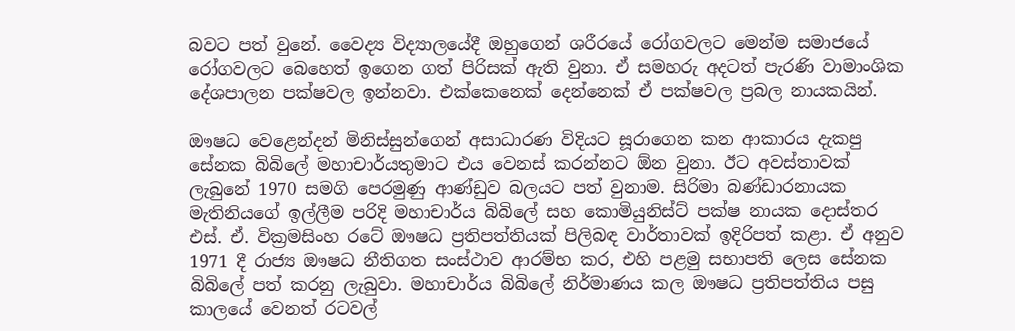බවට පත් වුනේ. වෛද්‍ය විද්‍යාලයේදී ඔහුගෙන් ශරීරයේ රෝගවලට මෙන්ම සමාජයේ රෝගවලට බෙහෙත් ඉගෙන ගත් පිරිසක් ඇති වුනා. ඒ සමහරු අදටත් පැරණි වාමාංශික දේශපාලන පක්ෂවල ඉන්නවා. එක්කෙනෙක් දෙන්නෙක් ඒ පක්ෂවල ප්‍රබල නායකයින්.

ඖෂධ වෙළෙන්දන් මිනිස්සුන්ගෙන් අසාධාරණ විදියට සූරාගෙන කන ආකාරය දැකපු සේනක බිබිලේ මහාචාර්යතුමාට එය වෙනස් කරන්නට ඕන වුනා. ඊට අවස්තාවක් ලැබුනේ 1970 සමගි පෙරමුණු ආණ්ඩුව බලයට පත් වුනාම. සිරිමා බණ්ඩාරනායක මැතිනියගේ ඉල්ලීම පරිදි මහාචාර්ය බිබිලේ සහ කොමියුනිස්ට් පක්ෂ නායක දොස්තර එස්. ඒ. වික්‍රමසිංහ රටේ ඖෂධ ප්‍රතිපත්තියක් පිලිබඳ වාර්තාවක් ඉදිරිපත් කළා. ඒ අනුව 1971 දී රාජ්‍ය ඖෂධ නීතිගත සංස්ථාව ආරම්භ කර, එහි පළමු සභාපති ලෙස සේනක බිබිලේ පත් කරනු ලැබුවා. මහාචාර්ය බිබිලේ නිර්මාණය කල ඖෂධ ප්‍රතිපත්තිය පසු කාලයේ වෙනත් රටවල්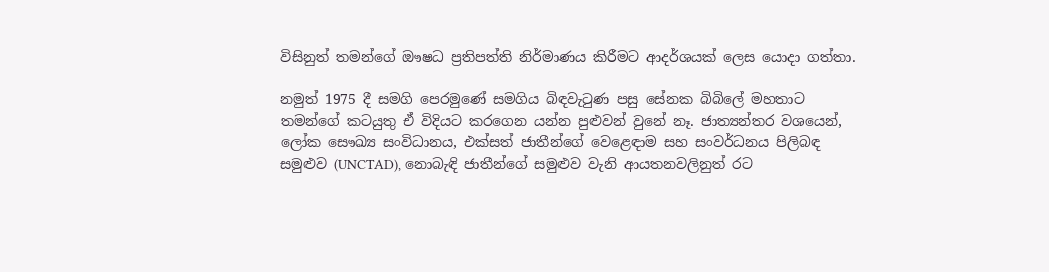විසිනුත් තමන්ගේ ඖෂධ ප්‍රතිපත්ති නිර්මාණය කිරීමට ආදර්ශයක් ලෙස යොදා ගත්තා.

නමුත් 1975 දී සමගි පෙරමුණේ සමගිය බිඳවැටුණ පසු සේනක බිබිලේ මහතාට තමන්ගේ කටයුතු ඒ විදියට කරගෙන යන්න පුළුවන් වුනේ නෑ. ජාත්‍යන්තර වශයෙන්, ලෝක සෞඛ්‍ය සංවිධානය, එක්සත් ජාතීන්ගේ වෙළෙඳාම සහ සංවර්ධනය පිලිබඳ සමුළුව (UNCTAD), නොබැඳි ජාතීන්ගේ සමුළුව වැනි ආයතනවලිනුත් රට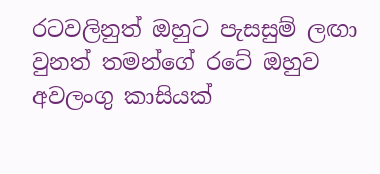රටවලිනුත් ඔහුට පැසසුම් ලඟා වුනත් තමන්ගේ රටේ ඔහුව අවලංගු කාසියක්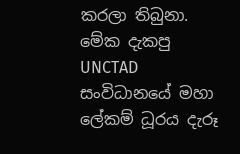කරලා තිබුනා. මේක දැකපු UNCTAD සංවිධානයේ මහා ලේකම් ධූරය දැරූ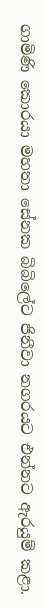ගාමිණි කොරයා මහතා සේනක බිබිලේට ජිනීවා නගරයට එන්නට ඇරයුම් කළා.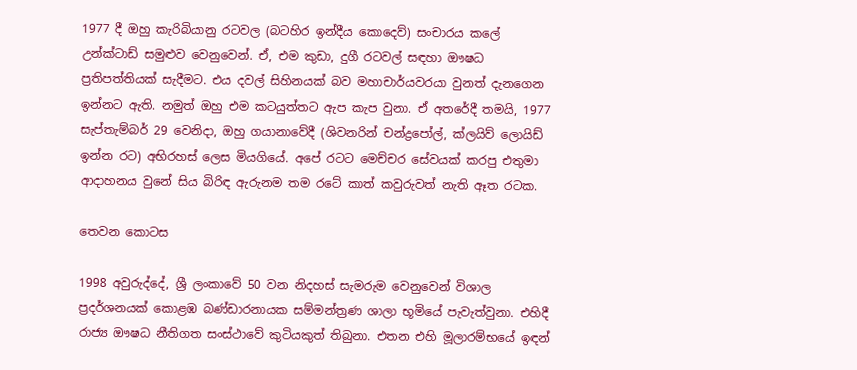1977 දී ඔහු කැරිබියානු රටවල (බටහිර ඉන්දීය කොදෙව්) සංචාරය කලේ උන්ක්ටාඩ් සමුළුව වෙනුවෙන්. ඒ, එම කුඩා, දුගී රටවල් සඳහා ඖෂධ ප්‍රතිපත්තියක් සැදීමට. එය දවල් සිහිනයක් බව මහාචාර්යවරයා වුනත් දැනගෙන ඉන්නට ඇති. නමුත් ඔහු එම කටයුත්තට ඇප කැප වුනා. ඒ අතරේදී තමයි, 1977 සැප්තැම්බර් 29 වෙනිදා, ඔහු ගයානාවේදී (ශිවනරින් චන්ද්‍රපෝල්, ක්ලයිව් ලොයිඩ් ඉන්න රට) අභිරහස් ලෙස මියගියේ. අපේ රටට මෙච්චර සේවයක් කරපු එතුමා ආදාහනය වුනේ සිය බිරිඳ ඇරුනම තම රටේ කාත් කවුරුවත් නැති ඈත රටක.

තෙවන කොටස

1998 අවුරුද්දේ, ශ්‍රී ලංකාවේ 50 වන නිදහස් සැමරුම වෙනුවෙන් විශාල ප්‍රදර්ශනයක් කොළඹ බණ්ඩාරනායක සම්මන්ත්‍රණ ශාලා භූමියේ පැවැත්වුනා. එහිදී රාජ්‍ය ඖෂධ නීතිගත සංස්ථාවේ කුටියකුත් තිබුනා. එතන එහි මූලාරම්භයේ ඉඳන්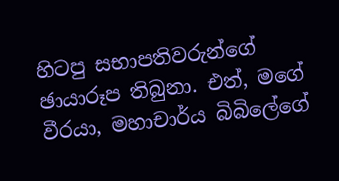හිටපු සභාපතිවරුන්ගේ ඡායාරූප තිබුනා. එත්, මගේ වීරයා, මහාචාර්ය බිබිලේගේ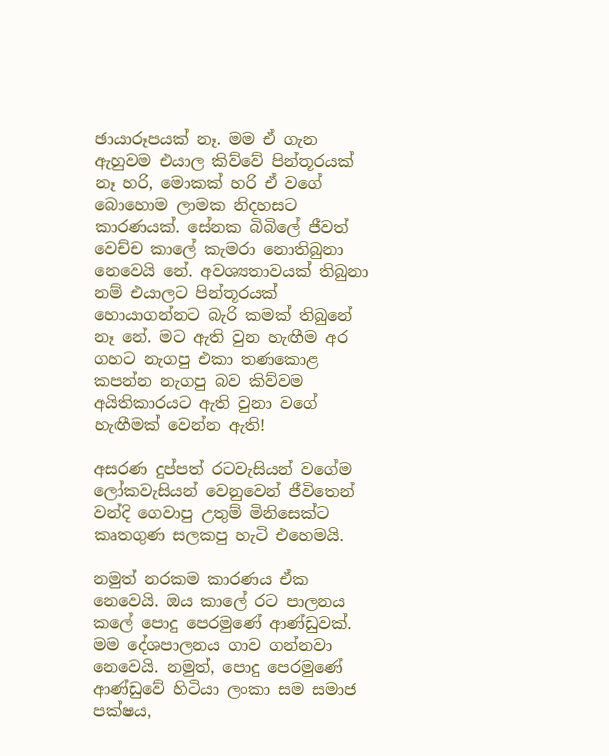ඡායාරූපයක් නෑ. මම ඒ ගැන ඇහුවම එයාල කිව්වේ පින්තූරයක් නෑ හරි, මොකක් හරි ඒ වගේ බොහොම ලාමක නිදහසට කාරණයක්. සේනක බිබිලේ ජීවත් වෙච්ච කාලේ කැමරා නොතිබුනා නෙවෙයි නේ. අවශ්‍යතාවයක් තිබුනා නම් එයාලට පින්තූරයක් හොයාගන්නට බැරි කමක් තිබුනේ නෑ නේ. මට ඇති වුන හැඟීම අර ගහට නැගපු එකා තණකොළ කපන්න නැගපු බව කිව්වම අයිතිකාරයට ඇති වුනා වගේ හැඟීමක් වෙන්න ඇති!

අසරණ දුප්පත් රටවැසියන් වගේම ලෝකවැසියන් වෙනුවෙන් ජීවිතෙන් වන්දි ගෙවාපු උතුම් මිනිසෙක්ට කෘතගුණ සලකපු හැටි එහෙමයි.

නමුත් නරකම කාරණය ඒක නෙවෙයි. ඔය කාලේ රට පාලනය කලේ පොදු පෙරමුණේ ආණ්ඩුවක්. මම දේශපාලනය ගාව ගන්නවා නෙවෙයි. නමුත්, පොදු පෙරමුණේ ආණ්ඩුවේ හිටියා ලංකා සම සමාජ පක්ෂය,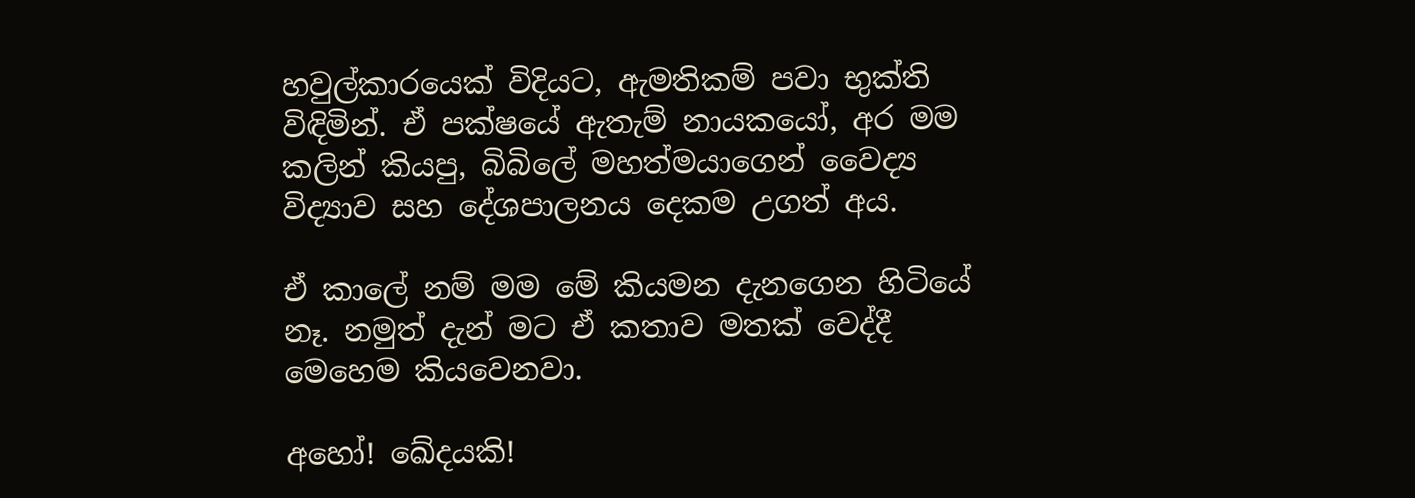හවුල්කාරයෙක් විදියට, ඇමතිකම් පවා භුක්ති විඳිමින්. ඒ පක්ෂයේ ඇතැම් නායකයෝ, අර මම කලින් කියපු, බිබිලේ මහත්මයාගෙන් වෛද්‍ය විද්‍යාව සහ දේශපාලනය දෙකම උගත් අය.

ඒ කාලේ නම් මම මේ කියමන දැනගෙන හිටියේ නෑ. නමුත් දැන් මට ඒ කතාව මතක් වෙද්දී මෙහෙම කියවෙනවා.

අහෝ! ඛේදයකි!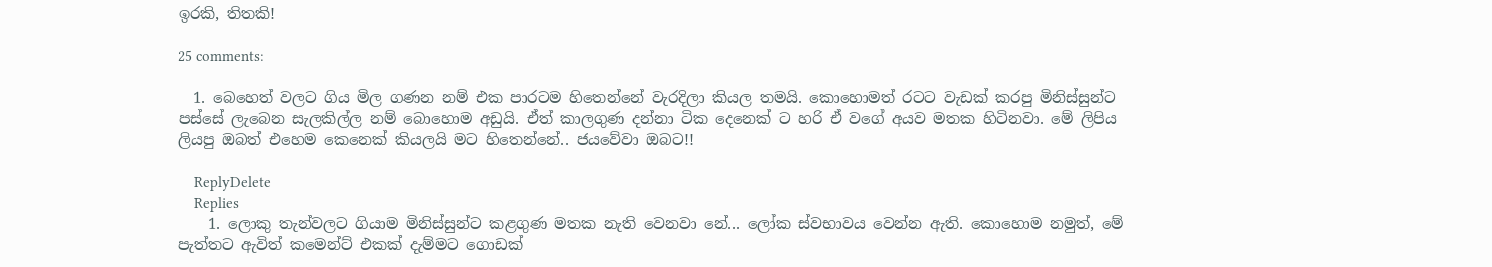ඉරකි, තිතකි!

25 comments:

  1. බෙහෙත් වලට ගිය මිල ගණන නම් එක පාරටම හිතෙන්නේ වැරදිලා කියල තමයි. කොහොමත් රටට වැඩක් කරපු මිනිස්සුන්ට පස්සේ ලැබෙන සැලකිල්ල නම් බොහොම අඩුයි. ඒත් කාලගුණ දන්නා ටික දෙනෙක් ට හරි ඒ වගේ අයව මතක හිටිනවා. මේ ලිපිය ලියපු ඔබත් එහෙම කෙනෙක් කියලයි මට හිතෙන්නේ.. ජයවේවා ඔබට!!

    ReplyDelete
    Replies
    1. ලොකු තැන්වලට ගියාම මිනිස්සුන්ට කළගුණ මතක නැති වෙනවා නේ... ලෝක ස්වභාවය වෙන්න ඇති. කොහොම නමුත්, මේ පැත්තට ඇවිත් කමෙන්ට් එකක් දැම්මට ගොඩක්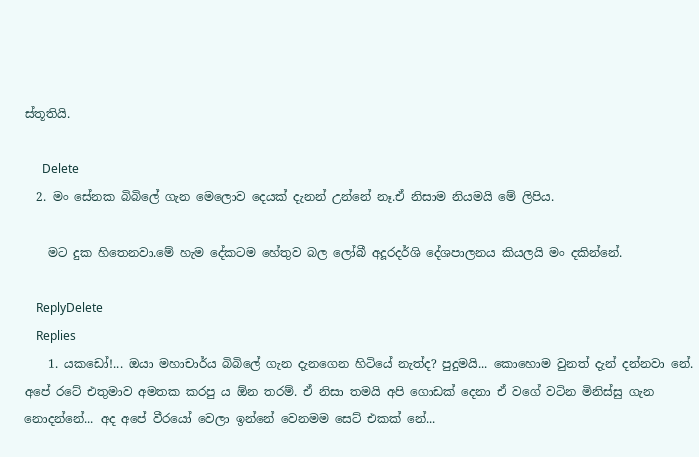ස්තූතියි.

      Delete
  2. මං සේනක බිබිලේ ගැන මෙලොව දෙයක් දැනන් උන්නේ නෑ.ඒ නිසාම නියමයි මේ ලිපිය.

    මට දුක හිතෙනවා.මේ හැම දේකටම හේතුව බල ලෝබී අදූරදර්ශි දේශපාලනය කියලයි මං දකින්නේ.

    ReplyDelete
    Replies
    1. යකඩෝ!... ඔයා මහාචාර්ය බිබිලේ ගැන දැනගෙන හිටියේ නැත්ද? පුදුමයි... කොහොම වුනත් දැන් දන්නවා නේ. අපේ රටේ එතුමාව අමතක කරපු ය ඕන තරම්. ඒ නිසා තමයි අපි ගොඩක් දෙනා ඒ වගේ වටින මිනිස්සු ගැන නොදන්නේ... අද අපේ වීරයෝ වෙලා ඉන්නේ වෙනමම සෙට් එකක් නේ...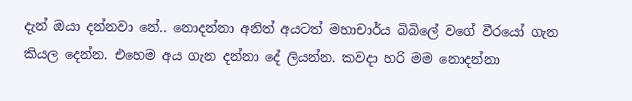දැන් ඔයා දන්නවා නේ.. නොදන්නා අනිත් අයටත් මහාචාර්ය බිබිලේ වගේ වීරයෝ ගැන කියල දෙන්න. එහෙම අය ගැන දන්නා දේ ලියන්න. කවදා හරි මම නොදන්නා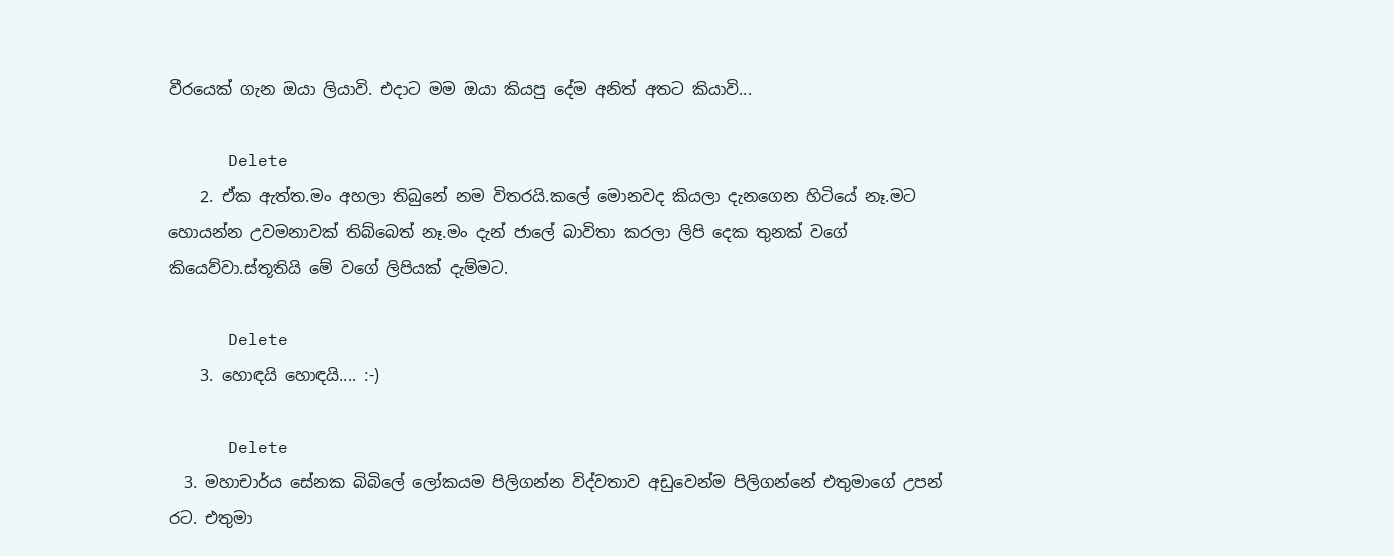වීරයෙක් ගැන ඔයා ලියාවි. එදාට මම ඔයා කියපු දේම අනිත් අතට කියාවි...

      Delete
    2. ඒක ඇත්ත.මං අහලා තිබුනේ නම විතරයි.කලේ මොනවද කියලා දැනගෙන හිටියේ නෑ.මට හොයන්න උවමනාවක් තිබ්බෙත් නෑ.මං දැන් ජාලේ බාවිතා කරලා ලිපි දෙක තුනක් වගේ කියෙව්වා.ස්තූතියි මේ වගේ ලිපියක් දැම්මට.

      Delete
    3. හොඳයි හොඳයි.... :-)

      Delete
  3. මහාචාර්ය සේනක බිබිලේ ලෝකයම පිලිගන්න විද්වතාව අඩුවෙන්ම පිලිගන්නේ එතුමාගේ උපන් රට. එතුමා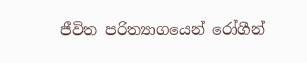ජීවිත පරිත්‍යාගයෙන් රෝගීන්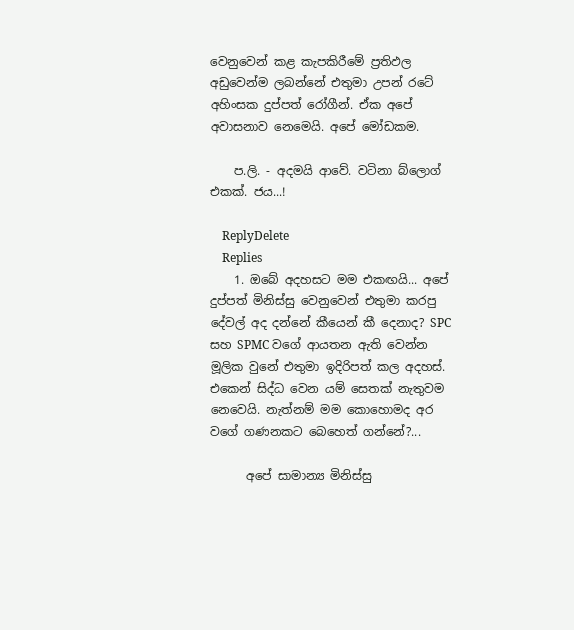වෙනුවෙන් කළ කැපකිරීමේ ප්‍රතිඵල අඩුවෙන්ම ලබන්නේ එතුමා උපන් රටේ අහිංසක දුප්පත් රෝගීන්. ඒක අපේ අවාසනාව නෙමෙයි. අපේ මෝඩකම.

    ප.ලි. - අදමයි ආවේ. වටිනා බ්ලොග් එකක්. ජය...!

    ReplyDelete
    Replies
    1. ඔබේ අදහසට මම එකඟයි... අපේ දුප්පත් මිනිස්සු වෙනුවෙන් එතුමා කරපු දේවල් අද දන්නේ කීයෙන් කී දෙනාද? SPC සහ SPMC වගේ ආයතන ඇති වෙන්න මූලික වුනේ එතුමා ඉදිරිපත් කල අදහස්. එකෙන් සිද්ධ වෙන යම් සෙතක් නැතුවම නෙවෙයි. නැත්නම් මම කොහොමද අර වගේ ගණනකට බෙහෙත් ගන්නේ?...

      අපේ සාමාන්‍ය මිනිස්සු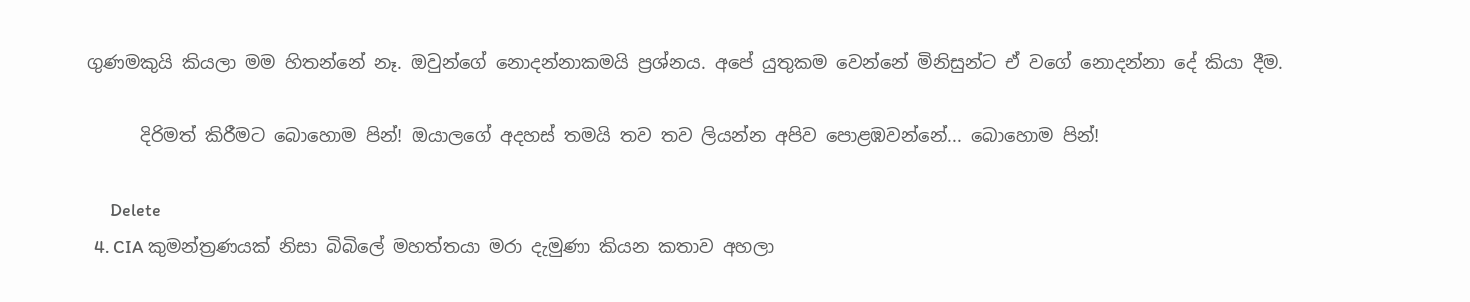ගුණමකුයි කියලා මම හිතන්නේ නෑ. ඔවුන්ගේ නොදන්නාකමයි ප්‍රශ්නය. අපේ යුතුකම වෙන්නේ මිනිසුන්ට ඒ වගේ නොදන්නා දේ කියා දීම.

      දිරිමත් කිරීමට බොහොම පින්! ඔයාලගේ අදහස් තමයි තව තව ලියන්න අපිව පොළඹවන්නේ... බොහොම පින්!

      Delete
  4. CIA කුමන්ත්‍රණයක් නිසා බිබිලේ මහත්තයා මරා දැමුණා කියන කතාව අහලා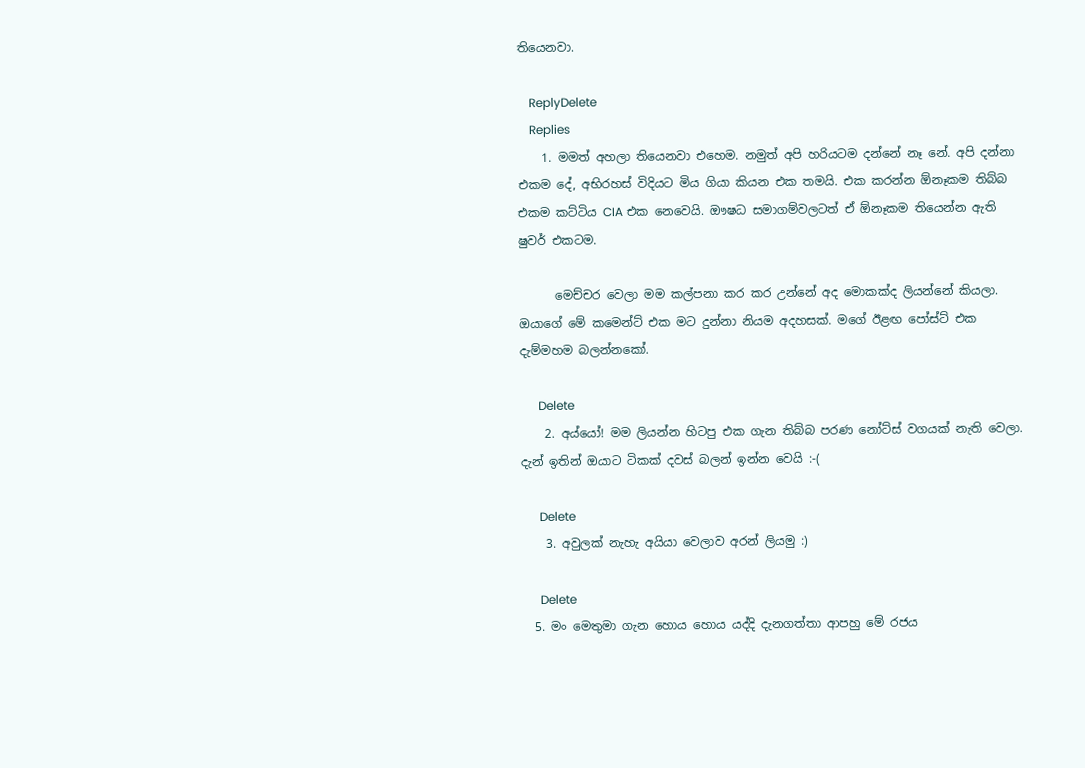තියෙනවා.

    ReplyDelete
    Replies
    1. මමත් අහලා තියෙනවා එහෙම. නමුත් අපි හරියටම දන්නේ නෑ නේ. අපි දන්නා එකම දේ, අභිරහස් විදියට මිය ගියා කියන එක තමයි. එක කරන්න ඕනෑකම තිබ්බ එකම කට්ටිය CIA එක නෙවෙයි. ඖෂධ සමාගම්වලටත් ඒ ඕනෑකම තියෙන්න ඇති ෂුවර් එකටම.

      මෙච්චර වෙලා මම කල්පනා කර කර උන්නේ අද මොකක්ද ලියන්නේ කියලා. ඔයාගේ මේ කමෙන්ට් එක මට දුන්නා නියම අදහසක්. මගේ ඊළඟ පෝස්ට් එක දැම්මහම බලන්නකෝ.

      Delete
    2. අය්යෝ! මම ලියන්න හිටපු එක ගැන තිබ්බ පරණ නෝට්ස් වගයක් නැති වෙලා. දැන් ඉතින් ඔයාට ටිකක් දවස් බලන් ඉන්න වෙයි :-(

      Delete
    3. අවුලක් නැහැ අයියා වෙලාව අරන් ලියමු :)

      Delete
  5. මං මෙතුමා ගැන හොය හොය යද්දි දැනගත්තා ආපහු මේ රජය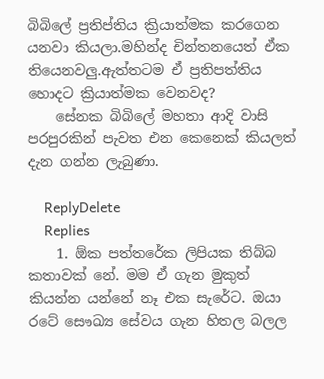බිබිලේ ප්‍රතිප්තිය ක්‍රියාත්මක කරගෙන යනවා කියලා.මහින්ද චින්තනයෙත් ඒක තියෙනවලු.ඇත්තටම ඒ ප්‍රතිපත්තිය හොදට ක්‍රියාත්මක වෙනවද?
    සේනක බිබිලේ මහතා ආදි වාසි පරපුරකින් පැවත එන කෙනෙක් කියලත් දැන ගන්න ලැබුණා.

    ReplyDelete
    Replies
    1. ඕක පත්තරේක ලිපියක තිබ්බ කතාවක් නේ. මම ඒ ගැන මුකුත් කියන්න යන්නේ නෑ එක සැරේට. ඔයා රටේ සෞඛ්‍ය සේවය ගැන හිතල බලල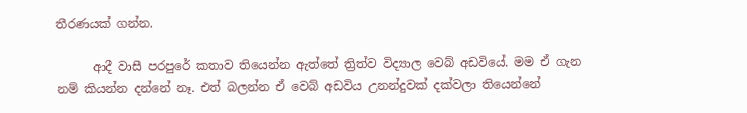තීරණයක් ගන්න.

      ආදී වාසී පරපුරේ කතාව තියෙන්න ඇත්තේ ත්‍රිත්ව විද්‍යාල වෙබ් අඩවියේ. මම ඒ ගැන නම් කියන්න දන්නේ නෑ. එත් බලන්න ඒ වෙබ් අඩවිය උනන්දුවක් දක්වලා තියෙන්නේ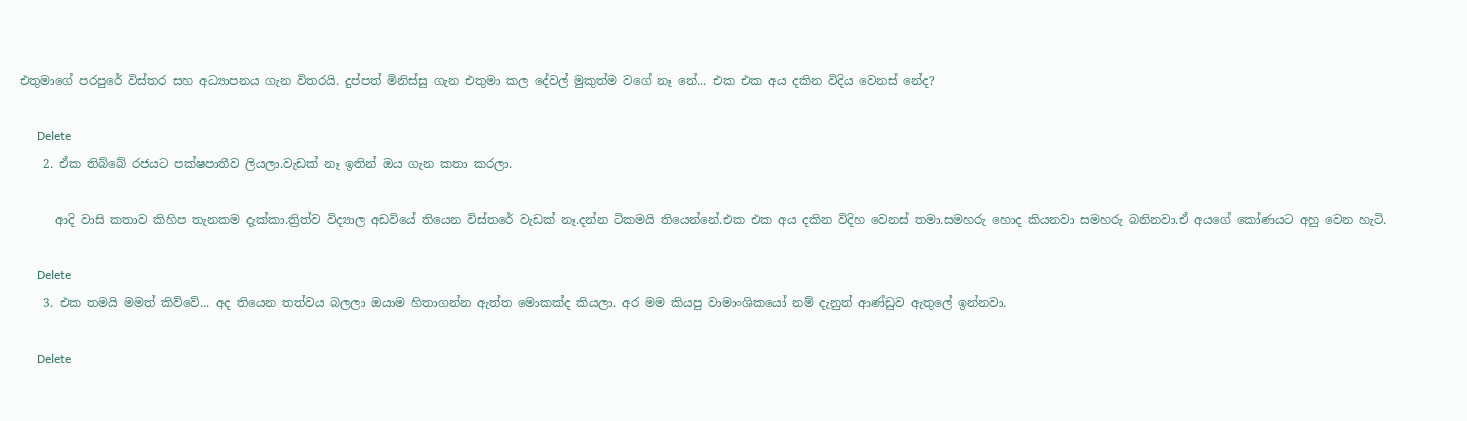එතුමාගේ පරපුරේ විස්තර සහ අධ්‍යාපනය ගැන විතරයි. දුප්පත් මිනිස්සු ගැන එතුමා කල දේවල් මුකුත්ම වගේ නෑ නේ... එක එක අය දකින විදිය වෙනස් නේද?

      Delete
    2. ඒක තිබ්බේ රජයට පක්ෂපාතීව ලියලා.වැඩක් නෑ ඉතින් ඔය ගැන කතා කරලා.

      ආදි වාසි කතාව කිහිප තැනකම දැක්කා.ත්‍රිත්ව විද්‍යාල අඩවියේ තියෙන විස්තරේ වැඩක් නෑ.දන්න ටිකමයි තියෙන්නේ.එක එක අය දකින විදිහ වෙනස් තමා.සමහරු හොද කියනවා සමහරු බනිනවා.ඒ අයගේ කෝණයට අහු වෙන හැටි.

      Delete
    3. එක තමයි මමත් කිව්වේ... අද තියෙන තත්වය බලලා ඔයාම හිතාගන්න ඇත්ත මොකක්ද කියලා. අර මම කියපු වාමාංශිකයෝ නම් දැනුත් ආණ්ඩුව ඇතුලේ ඉන්නවා.

      Delete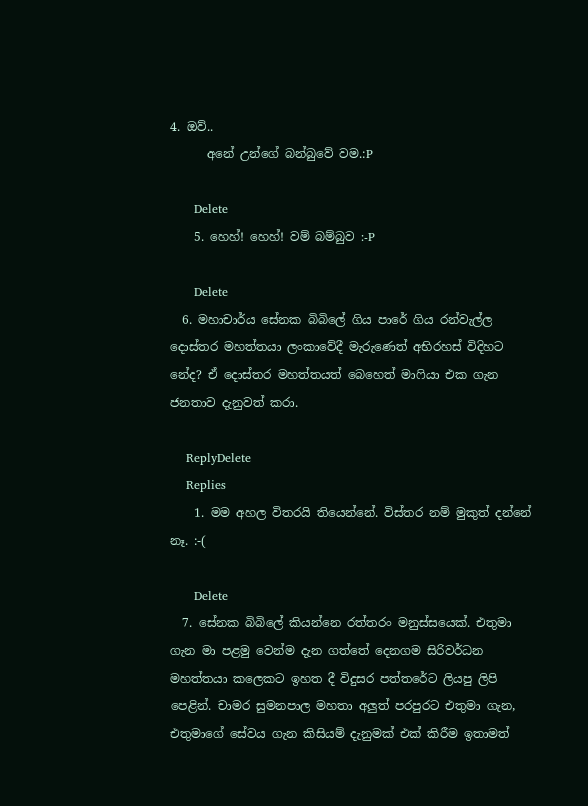4. ඔව්..
      අනේ උන්ගේ බන්බුවේ වම.:P

      Delete
    5. හෙහ්! හෙහ්! වම් බම්බුව :-P

      Delete
  6. මහාචාර්ය සේනක බිබිලේ ගිය පාරේ ගිය රන්වැල්ල දොස්තර මහත්තයා ලංකාවේදී මැරුණෙත් අභිරහස් විදිහට නේද? ඒ දොස්තර මහත්තයත් බෙහෙත් මාෆියා එක ගැන ජනතාව දැනුවත් කරා.

    ReplyDelete
    Replies
    1. මම අහල විතරයි තියෙන්නේ. විස්තර නම් මුකුත් දන්නේ නෑ. :-(

      Delete
  7. සේනක බිබිලේ කියන්නෙ රත්තරං මනුස්සයෙක්. එතුමා ගැන මා පළමු වෙන්ම දැන ගත්තේ දෙනගම සිරිවර්ධන මහත්තයා කලෙකට ඉහත දී විදුසර පත්තරේට ලියපු ලිපි පෙළින්. චාමර සුමනපාල මහතා අලුත් පරපුරට එතුමා ගැන, එතුමාගේ සේවය ගැන කිසියම් දැනුමක් එක් කිරීම ඉතාමත්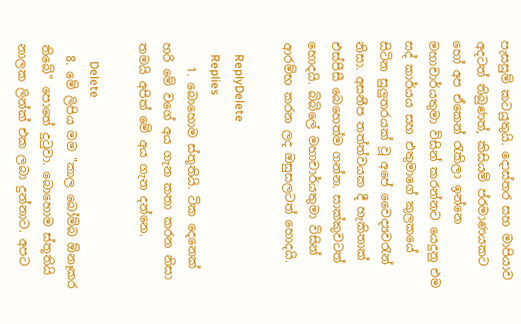පැසසුම් කටයුතුයි. දොස්තර සහ මාපියාව අදටත් තිබුණත්, කිසියම් ප්රමාණයකට හෝ අප ඒකෙන් රැකිලා ඉන්නෙ මහාචාර්යතුමා විසින් කරන්නට යෙදුනු එම සද් කාර්යය සහ එතුමාගේ කුලකයේ සිටින සුලුතරයක් වූ අපේ වෛද්‍යවරැන් නිසා. අසනීප තත්ත්වයක දී හැකිතාක් එස්පීසී බෙහෙත්ම ගන්න. සාක්කුවටත් හොදයි. බිබිලේ මහාචාර්යතුමා විසින් ආරම්භ කරන ලද ඔසුසලටත් හොදයි.

    ReplyDelete
    Replies
    1. බොහොම ස්තූතියි. ටික දෙනෙක් හරි මේ වගේ අය ගැන කතා කරන නිසා තමයි අපිත් මේ අය ගැන දන්නෙ.

      Delete
  8. මේ ලිපිය මම "කාල බෝම්බ ඕනෑකර තිබේ" පොතේ දුටුවා. බොහොම ස්තූතියි නාලක ලින්ක් එක ලබා දුන්නාට. අපට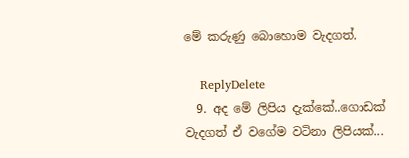මේ කරුණු බොහොම වැදගත්.

    ReplyDelete
  9. අද මේ ලිපිය දැක්කේ..ගොඩක් වැදගත් ඒ වගේම වටිනා ලිපියක්...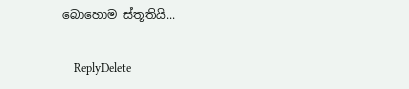බොහොම ස්තූතියි...

    ReplyDelete